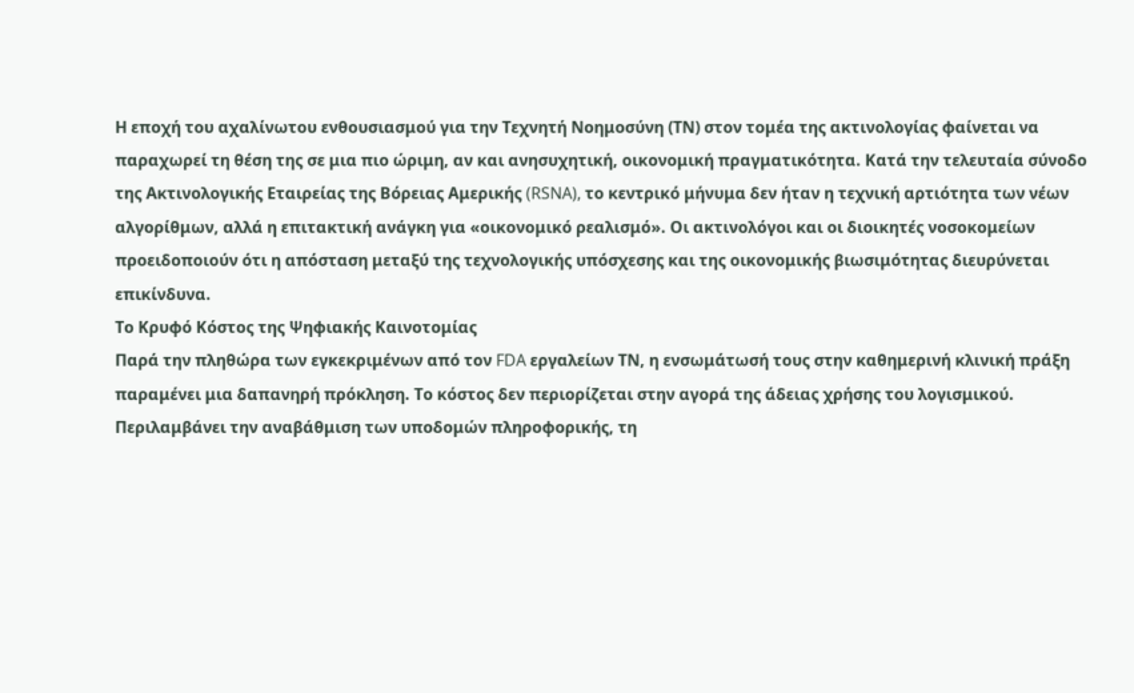Η εποχή του αχαλίνωτου ενθουσιασμού για την Τεχνητή Νοημοσύνη (ΤΝ) στον τομέα της ακτινολογίας φαίνεται να παραχωρεί τη θέση της σε μια πιο ώριμη, αν και ανησυχητική, οικονομική πραγματικότητα. Κατά την τελευταία σύνοδο της Ακτινολογικής Εταιρείας της Βόρειας Αμερικής (RSNA), το κεντρικό μήνυμα δεν ήταν η τεχνική αρτιότητα των νέων αλγορίθμων, αλλά η επιτακτική ανάγκη για «οικονομικό ρεαλισμό». Οι ακτινολόγοι και οι διοικητές νοσοκομείων προειδοποιούν ότι η απόσταση μεταξύ της τεχνολογικής υπόσχεσης και της οικονομικής βιωσιμότητας διευρύνεται επικίνδυνα.
Το Κρυφό Κόστος της Ψηφιακής Καινοτομίας
Παρά την πληθώρα των εγκεκριμένων από τον FDA εργαλείων ΤΝ, η ενσωμάτωσή τους στην καθημερινή κλινική πράξη παραμένει μια δαπανηρή πρόκληση. Το κόστος δεν περιορίζεται στην αγορά της άδειας χρήσης του λογισμικού. Περιλαμβάνει την αναβάθμιση των υποδομών πληροφορικής, τη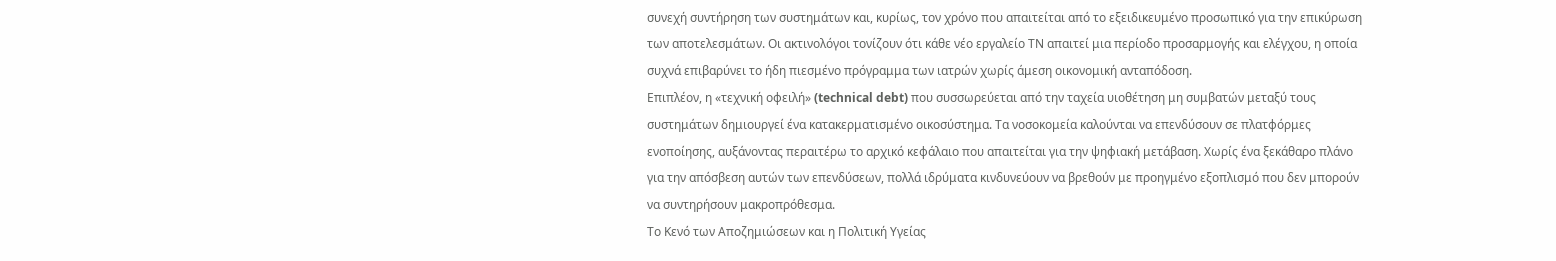συνεχή συντήρηση των συστημάτων και, κυρίως, τον χρόνο που απαιτείται από το εξειδικευμένο προσωπικό για την επικύρωση των αποτελεσμάτων. Οι ακτινολόγοι τονίζουν ότι κάθε νέο εργαλείο ΤΝ απαιτεί μια περίοδο προσαρμογής και ελέγχου, η οποία συχνά επιβαρύνει το ήδη πιεσμένο πρόγραμμα των ιατρών χωρίς άμεση οικονομική ανταπόδοση.
Επιπλέον, η «τεχνική οφειλή» (technical debt) που συσσωρεύεται από την ταχεία υιοθέτηση μη συμβατών μεταξύ τους συστημάτων δημιουργεί ένα κατακερματισμένο οικοσύστημα. Τα νοσοκομεία καλούνται να επενδύσουν σε πλατφόρμες ενοποίησης, αυξάνοντας περαιτέρω το αρχικό κεφάλαιο που απαιτείται για την ψηφιακή μετάβαση. Χωρίς ένα ξεκάθαρο πλάνο για την απόσβεση αυτών των επενδύσεων, πολλά ιδρύματα κινδυνεύουν να βρεθούν με προηγμένο εξοπλισμό που δεν μπορούν να συντηρήσουν μακροπρόθεσμα.
Το Κενό των Αποζημιώσεων και η Πολιτική Υγείας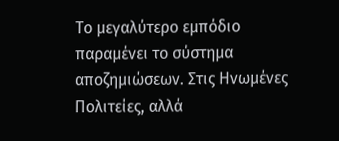Το μεγαλύτερο εμπόδιο παραμένει το σύστημα αποζημιώσεων. Στις Ηνωμένες Πολιτείες, αλλά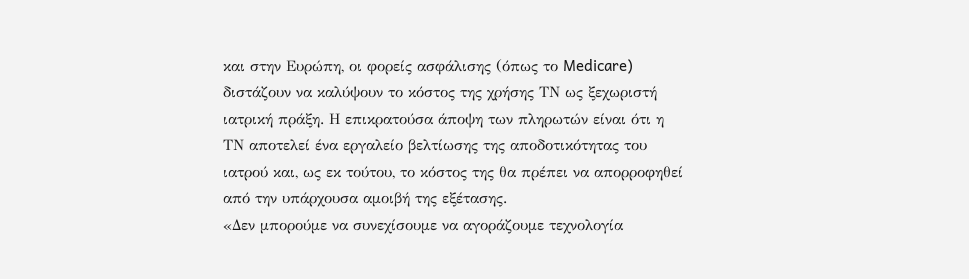και στην Ευρώπη, οι φορείς ασφάλισης (όπως το Medicare) διστάζουν να καλύψουν το κόστος της χρήσης ΤΝ ως ξεχωριστή ιατρική πράξη. Η επικρατούσα άποψη των πληρωτών είναι ότι η ΤΝ αποτελεί ένα εργαλείο βελτίωσης της αποδοτικότητας του ιατρού και, ως εκ τούτου, το κόστος της θα πρέπει να απορροφηθεί από την υπάρχουσα αμοιβή της εξέτασης.
«Δεν μπορούμε να συνεχίσουμε να αγοράζουμε τεχνολογία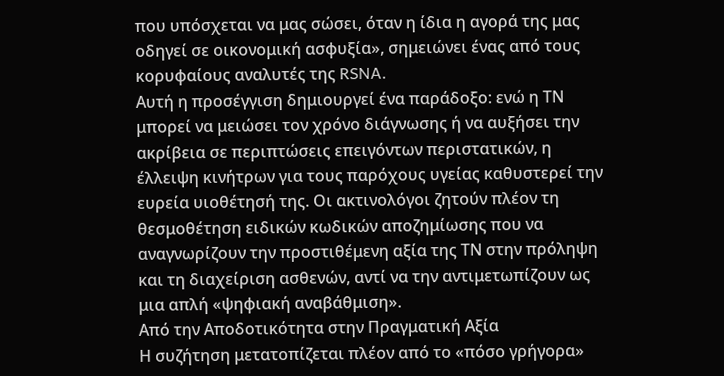που υπόσχεται να μας σώσει, όταν η ίδια η αγορά της μας οδηγεί σε οικονομική ασφυξία», σημειώνει ένας από τους κορυφαίους αναλυτές της RSNA.
Αυτή η προσέγγιση δημιουργεί ένα παράδοξο: ενώ η ΤΝ μπορεί να μειώσει τον χρόνο διάγνωσης ή να αυξήσει την ακρίβεια σε περιπτώσεις επειγόντων περιστατικών, η έλλειψη κινήτρων για τους παρόχους υγείας καθυστερεί την ευρεία υιοθέτησή της. Οι ακτινολόγοι ζητούν πλέον τη θεσμοθέτηση ειδικών κωδικών αποζημίωσης που να αναγνωρίζουν την προστιθέμενη αξία της ΤΝ στην πρόληψη και τη διαχείριση ασθενών, αντί να την αντιμετωπίζουν ως μια απλή «ψηφιακή αναβάθμιση».
Από την Αποδοτικότητα στην Πραγματική Αξία
Η συζήτηση μετατοπίζεται πλέον από το «πόσο γρήγορα»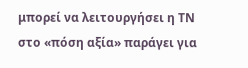μπορεί να λειτουργήσει η ΤΝ στο «πόση αξία» παράγει για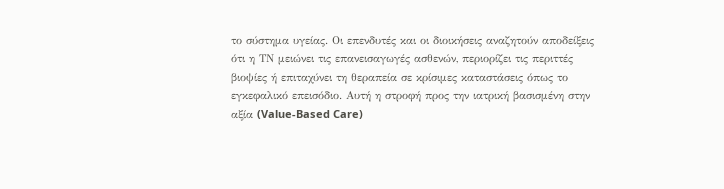το σύστημα υγείας. Οι επενδυτές και οι διοικήσεις αναζητούν αποδείξεις ότι η ΤΝ μειώνει τις επανεισαγωγές ασθενών, περιορίζει τις περιττές βιοψίες ή επιταχύνει τη θεραπεία σε κρίσιμες καταστάσεις όπως το εγκεφαλικό επεισόδιο. Αυτή η στροφή προς την ιατρική βασισμένη στην αξία (Value-Based Care)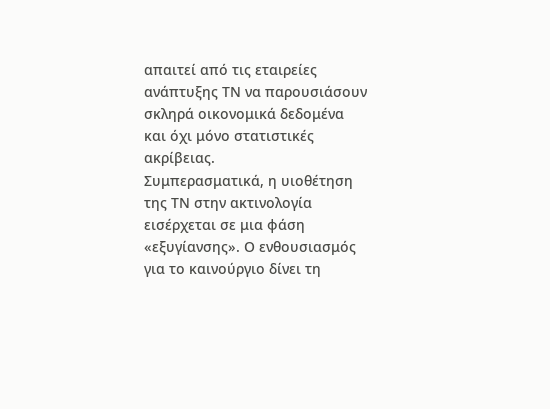απαιτεί από τις εταιρείες ανάπτυξης ΤΝ να παρουσιάσουν σκληρά οικονομικά δεδομένα και όχι μόνο στατιστικές ακρίβειας.
Συμπερασματικά, η υιοθέτηση της ΤΝ στην ακτινολογία εισέρχεται σε μια φάση «εξυγίανσης». Ο ενθουσιασμός για το καινούργιο δίνει τη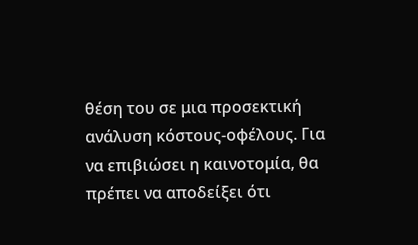θέση του σε μια προσεκτική ανάλυση κόστους-οφέλους. Για να επιβιώσει η καινοτομία, θα πρέπει να αποδείξει ότι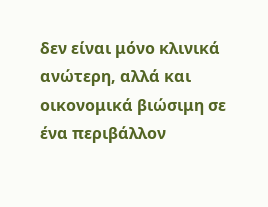δεν είναι μόνο κλινικά ανώτερη, αλλά και οικονομικά βιώσιμη σε ένα περιβάλλον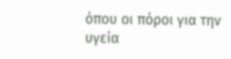όπου οι πόροι για την υγεία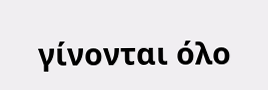γίνονται όλο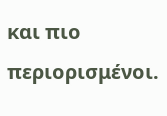και πιο περιορισμένοι.